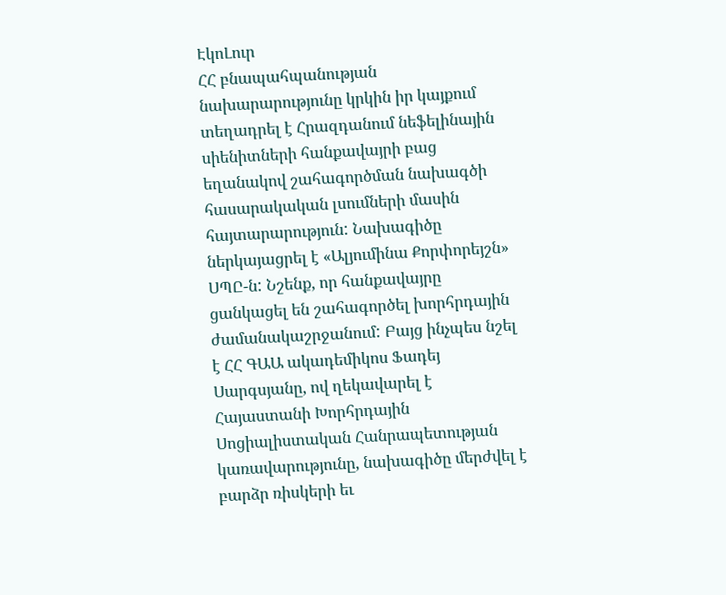ԷկոԼուր
ՀՀ բնապահպանության նախարարությունը կրկին իր կայքում տեղադրել է Հրազդանում նեֆելինային սիենիտների հանքավայրի բաց եղանակով շահագործման նախագծի հասարակական լսումների մասին հայտարարություն: Նախագիծը ներկայացրել է «Ալյումինա Քորփորեյշն» ՍՊԸ-ն: Նշենք, որ հանքավայրը ցանկացել են շահագործել խորհրդային ժամանակաշրջանում: Բայց ինչպես նշել է ՀՀ ԳԱԱ ակադեմիկոս Ֆադեյ Սարգսյանը, ով ղեկավարել է Հայաստանի Խորհրդային Սոցիալիստական Հանրապետության կառավարությունը, նախագիծը մերժվել է բարձր ռիսկերի եւ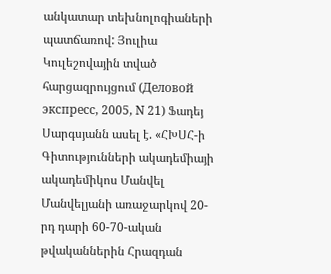անկատար տեխնոլոգիաների պատճառով: Յուլիա Կուլեշովային տված հարցազրույցում (Деловой экспресс, 2005, N 21) Ֆադեյ Սարգսյանն ասել է. «ՀԽՍՀ-ի Գիտությունների ակադեմիայի ակադեմիկոս Մանվել Մանվելյանի առաջարկով 20-րդ դարի 60-70-ական թվականներին Հրազդան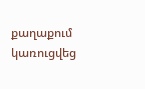քաղաքում կառուցվեց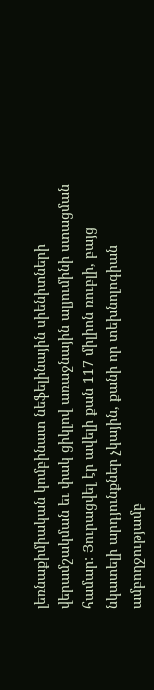լեռնաքիմիական կոմբինատ նեֆելինային սիենիտների վերամշակման եւ փակ ցիկլով առաջնային ալյումինի ստացման համար: Յուրացվել էր ավելի քան 117 միլիոն ռուբլի, բայց նկատելի արդյունքներ չկային, քանի որ տեխնոլոգիան ամբողջությամբ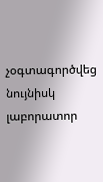չօգտագործվեց նույնիսկ լաբորատոր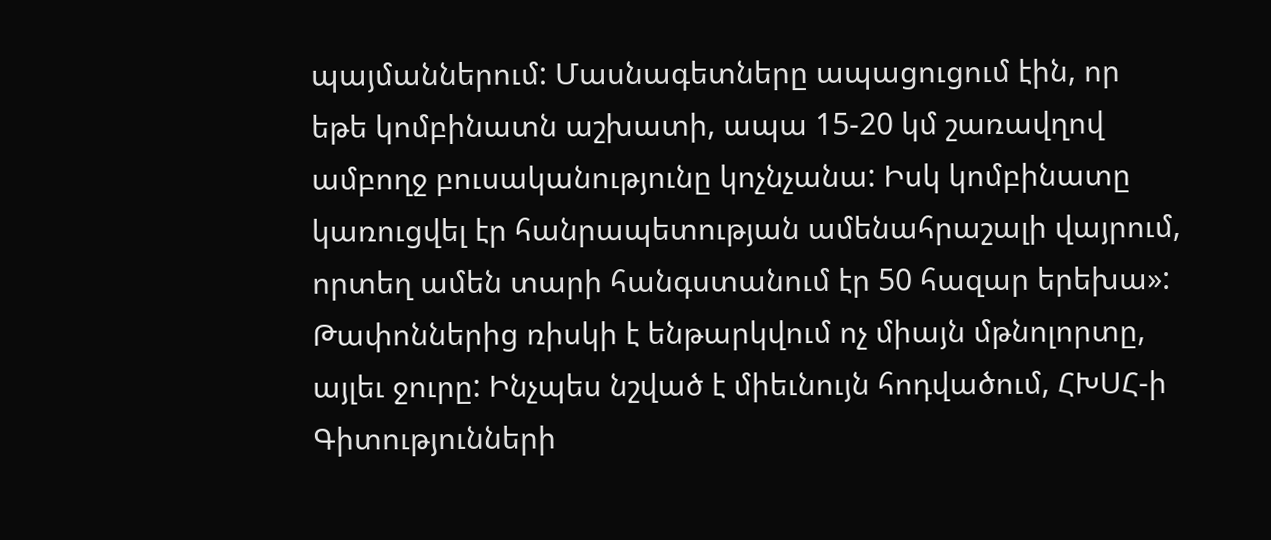պայմաններում: Մասնագետները ապացուցում էին, որ եթե կոմբինատն աշխատի, ապա 15-20 կմ շառավղով ամբողջ բուսականությունը կոչնչանա: Իսկ կոմբինատը կառուցվել էր հանրապետության ամենահրաշալի վայրում, որտեղ ամեն տարի հանգստանում էր 50 հազար երեխա»: Թափոններից ռիսկի է ենթարկվում ոչ միայն մթնոլորտը, այլեւ ջուրը: Ինչպես նշված է միեւնույն հոդվածում, ՀԽՍՀ-ի Գիտությունների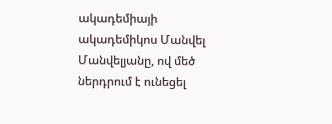ակադեմիայի ակադեմիկոս Մանվել Մանվելյանը, ով մեծ ներդրում է ունեցել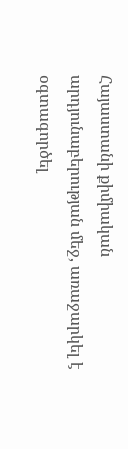Հայաստանի քիմիական արդյունաբերության մեջ, առաջարկել է օգտագործել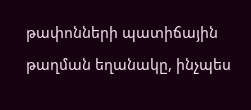թափոնների պատիճային թաղման եղանակը, ինչպես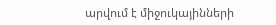արվում է միջուկայինների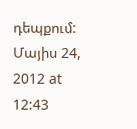դեպքում:
Մայիս 24, 2012 at 12:43